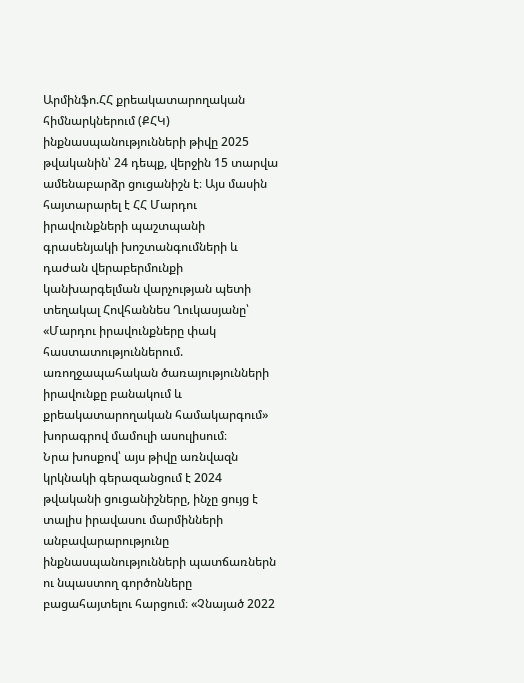Արմինֆո.ՀՀ քրեակատարողական հիմնարկներում (ՔՀԿ) ինքնասպանությունների թիվը 2025 թվականին՝ 24 դեպք, վերջին 15 տարվա ամենաբարձր ցուցանիշն է։ Այս մասին հայտարարել է ՀՀ Մարդու իրավունքների պաշտպանի գրասենյակի խոշտանգումների և դաժան վերաբերմունքի կանխարգելման վարչության պետի տեղակալ Հովհաննես Ղուկասյանը՝ «Մարդու իրավունքները փակ հաստատություններում. առողջապահական ծառայությունների իրավունքը բանակում և քրեակատարողական համակարգում» խորագրով մամուլի ասուլիսում։
Նրա խոսքով՝ այս թիվը առնվազն կրկնակի գերազանցում է 2024 թվականի ցուցանիշները, ինչը ցույց է տալիս իրավասու մարմինների անբավարարությունը ինքնասպանությունների պատճառներն ու նպաստող գործոնները բացահայտելու հարցում։ «Չնայած 2022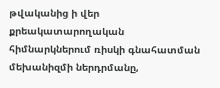թվականից ի վեր քրեակատարողական հիմնարկներում ռիսկի գնահատման մեխանիզմի ներդրմանը,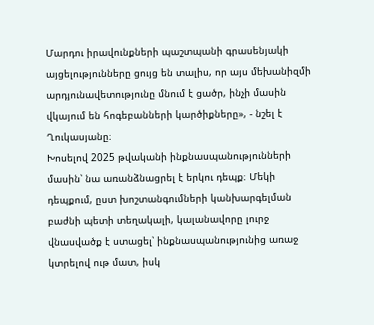Մարդու իրավունքների պաշտպանի գրասենյակի այցելությունները ցույց են տալիս, որ այս մեխանիզմի արդյունավետությունը մնում է ցածր, ինչի մասին վկայում են հոգեբանների կարծիքները», - նշել է Ղուկասյանը։
Խոսելով 2025 թվականի ինքնասպանությունների մասին՝ նա առանձնացրել է երկու դեպք։ Մեկի դեպքում, ըստ խոշտանգումների կանխարգելման բաժնի պետի տեղակալի, կալանավորը լուրջ վնասվածք է ստացել՝ ինքնասպանությունից առաջ կտրելով ութ մատ, իսկ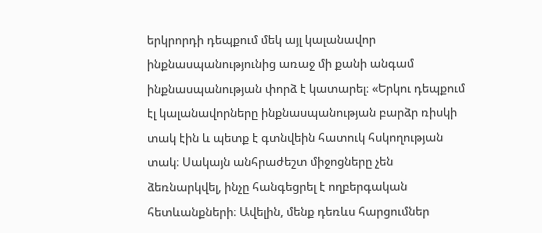երկրորդի դեպքում մեկ այլ կալանավոր ինքնասպանությունից առաջ մի քանի անգամ ինքնասպանության փորձ է կատարել։ «Երկու դեպքում էլ կալանավորները ինքնասպանության բարձր ռիսկի տակ էին և պետք է գտնվեին հատուկ հսկողության տակ։ Սակայն անհրաժեշտ միջոցները չեն ձեռնարկվել, ինչը հանգեցրել է ողբերգական հետևանքների։ Ավելին, մենք դեռևս հարցումներ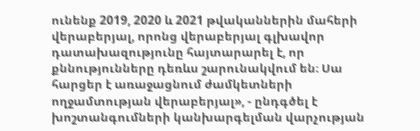ունենք 2019, 2020 և 2021 թվականներին մահերի վերաբերյալ, որոնց վերաբերյալ գլխավոր դատախազությունը հայտարարել է, որ քննությունները դեռևս շարունակվում են։ Սա հարցեր է առաջացնում ժամկետների ողջամտության վերաբերյալ», - ընդգծել է խոշտանգումների կանխարգելման վարչության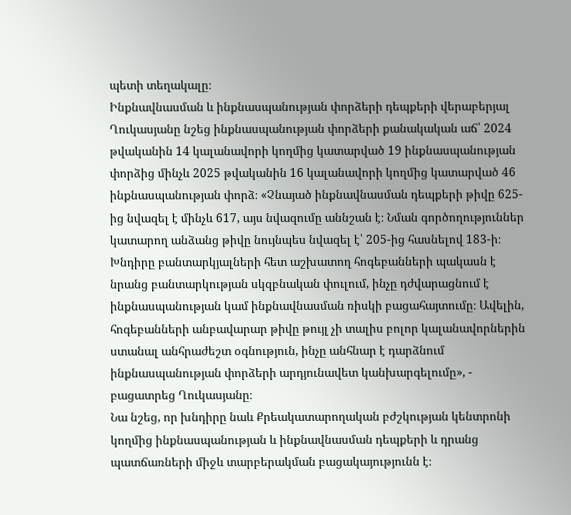պետի տեղակալը։
Ինքնավնասման և ինքնասպանության փորձերի դեպքերի վերաբերյալ Ղուկասյանը նշեց ինքնասպանության փորձերի քանակական աճ՝ 2024 թվականին 14 կալանավորի կողմից կատարված 19 ինքնասպանության փորձից մինչև 2025 թվականին 16 կալանավորի կողմից կատարված 46 ինքնասպանության փորձ։ «Չնայած ինքնավնասման դեպքերի թիվը 625-ից նվազել է մինչև 617, այս նվազումը աննշան է։ Նման գործողություններ կատարող անձանց թիվը նույնպես նվազել է՝ 205-ից հասնելով 183-ի։ Խնդիրը բանտարկյալների հետ աշխատող հոգեբանների պակասն է նրանց բանտարկության սկզբնական փուլում, ինչը դժվարացնում է ինքնասպանության կամ ինքնավնասման ռիսկի բացահայտումը։ Ավելին, հոգեբանների անբավարար թիվը թույլ չի տալիս բոլոր կալանավորներին ստանալ անհրաժեշտ օգնություն, ինչը անհնար է դարձնում ինքնասպանության փորձերի արդյունավետ կանխարգելումը», - բացատրեց Ղուկասյանը։
Նա նշեց, որ խնդիրը նաև Քրեակատարողական բժշկության կենտրոնի կողմից ինքնասպանության և ինքնավնասման դեպքերի և դրանց պատճառների միջև տարբերակման բացակայությունն է։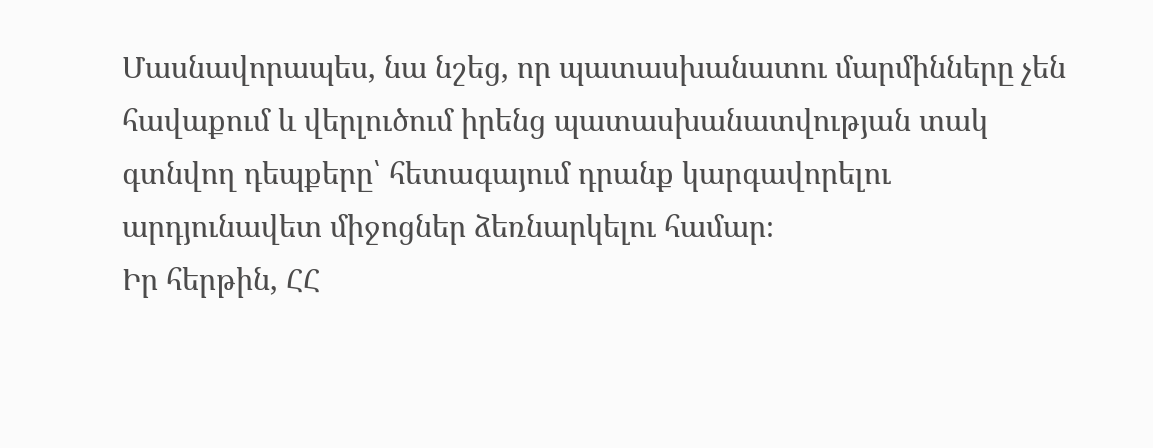Մասնավորապես, նա նշեց, որ պատասխանատու մարմինները չեն հավաքում և վերլուծում իրենց պատասխանատվության տակ գտնվող դեպքերը՝ հետագայում դրանք կարգավորելու արդյունավետ միջոցներ ձեռնարկելու համար։
Իր հերթին, ՀՀ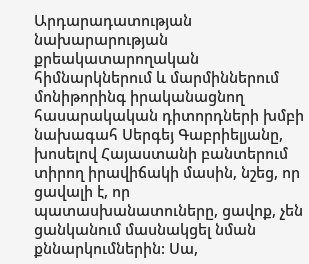Արդարադատության նախարարության քրեակատարողական հիմնարկներում և մարմիններում մոնիթորինգ իրականացնող հասարակական դիտորդների խմբի նախագահ Սերգեյ Գաբրիելյանը, խոսելով Հայաստանի բանտերում տիրող իրավիճակի մասին, նշեց, որ ցավալի է, որ պատասխանատուները, ցավոք, չեն ցանկանում մասնակցել նման քննարկումներին: Սա,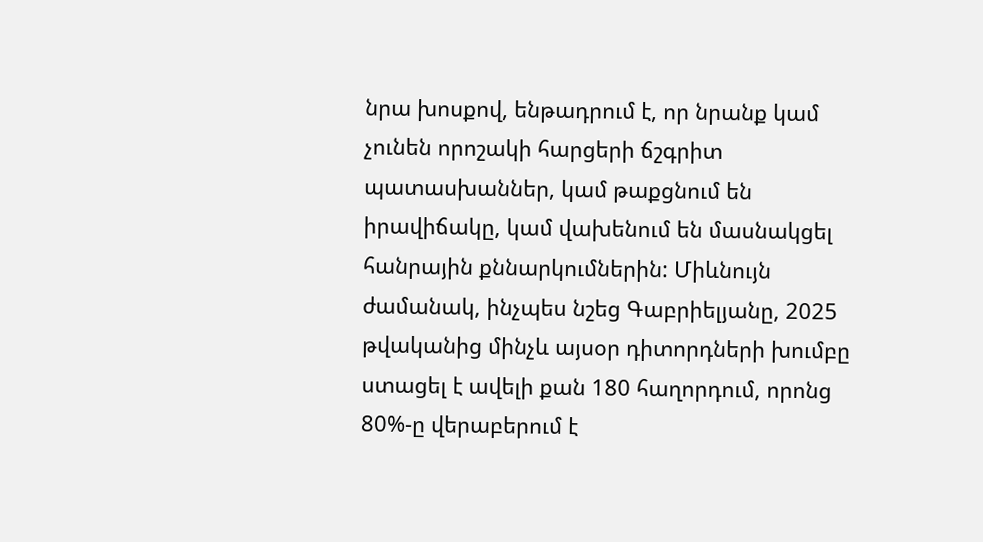նրա խոսքով, ենթադրում է, որ նրանք կամ չունեն որոշակի հարցերի ճշգրիտ պատասխաններ, կամ թաքցնում են իրավիճակը, կամ վախենում են մասնակցել հանրային քննարկումներին: Միևնույն ժամանակ, ինչպես նշեց Գաբրիելյանը, 2025 թվականից մինչև այսօր դիտորդների խումբը ստացել է ավելի քան 180 հաղորդում, որոնց 80%-ը վերաբերում է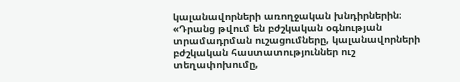կալանավորների առողջական խնդիրներին։
«Դրանց թվում են բժշկական օգնության տրամադրման ուշացումները, կալանավորների բժշկական հաստատություններ ուշ տեղափոխումը,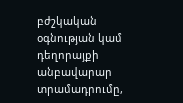բժշկական օգնության կամ դեղորայքի անբավարար տրամադրումը,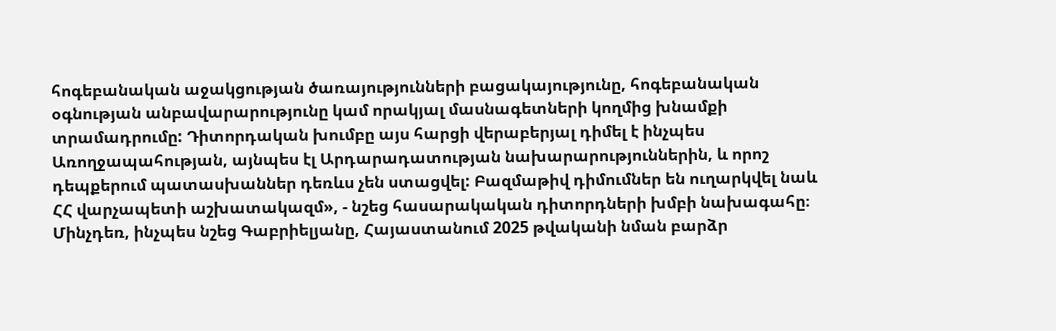հոգեբանական աջակցության ծառայությունների բացակայությունը, հոգեբանական օգնության անբավարարությունը կամ որակյալ մասնագետների կողմից խնամքի տրամադրումը: Դիտորդական խումբը այս հարցի վերաբերյալ դիմել է ինչպես Առողջապահության, այնպես էլ Արդարադատության նախարարություններին, և որոշ դեպքերում պատասխաններ դեռևս չեն ստացվել: Բազմաթիվ դիմումներ են ուղարկվել նաև ՀՀ վարչապետի աշխատակազմ», - նշեց հասարակական դիտորդների խմբի նախագահը։
Մինչդեռ, ինչպես նշեց Գաբրիելյանը, Հայաստանում 2025 թվականի նման բարձր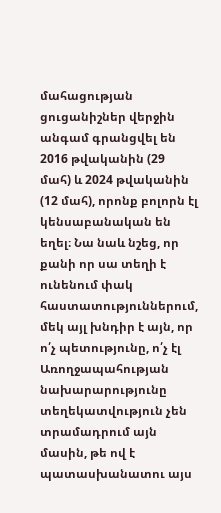մահացության ցուցանիշներ վերջին անգամ գրանցվել են 2016 թվականին (29 մահ) և 2024 թվականին (12 մահ), որոնք բոլորն էլ կենսաբանական են եղել։ Նա նաև նշեց, որ քանի որ սա տեղի է ունենում փակ հաստատություններում, մեկ այլ խնդիր է այն, որ ո՛չ պետությունը, ո՛չ էլ Առողջապահության նախարարությունը տեղեկատվություն չեն տրամադրում այն մասին, թե ով է պատասխանատու այս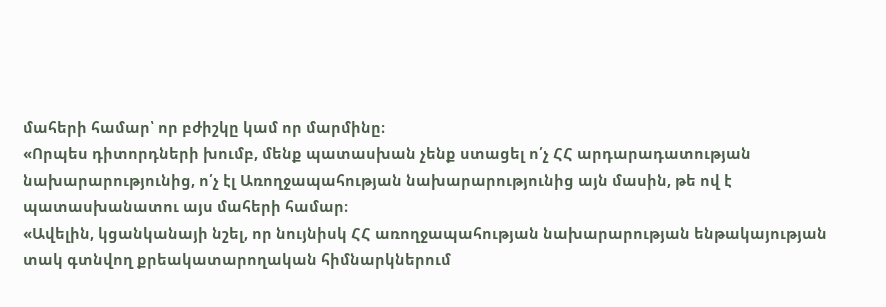մահերի համար՝ որ բժիշկը կամ որ մարմինը։
«Որպես դիտորդների խումբ, մենք պատասխան չենք ստացել ո՛չ ՀՀ արդարադատության նախարարությունից, ո՛չ էլ Առողջապահության նախարարությունից այն մասին, թե ով է պատասխանատու այս մահերի համար։
«Ավելին, կցանկանայի նշել, որ նույնիսկ ՀՀ առողջապահության նախարարության ենթակայության տակ գտնվող քրեակատարողական հիմնարկներում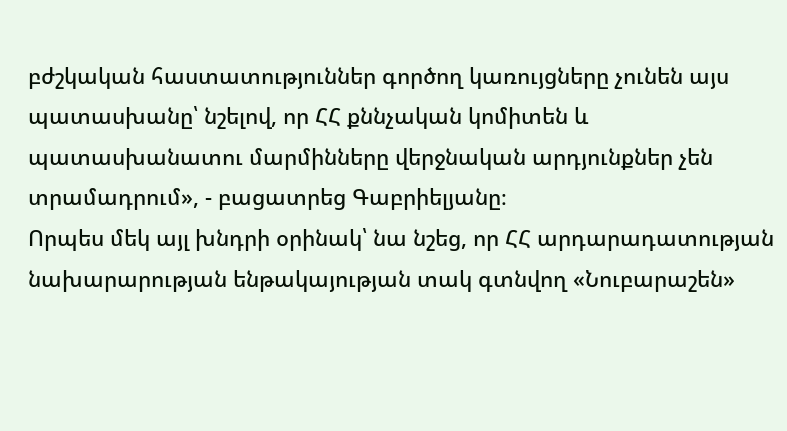բժշկական հաստատություններ գործող կառույցները չունեն այս պատասխանը՝ նշելով, որ ՀՀ քննչական կոմիտեն և պատասխանատու մարմինները վերջնական արդյունքներ չեն տրամադրում», - բացատրեց Գաբրիելյանը։
Որպես մեկ այլ խնդրի օրինակ՝ նա նշեց, որ ՀՀ արդարադատության նախարարության ենթակայության տակ գտնվող «Նուբարաշեն»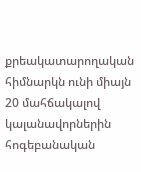քրեակատարողական հիմնարկն ունի միայն 20 մահճակալով կալանավորներին հոգեբանական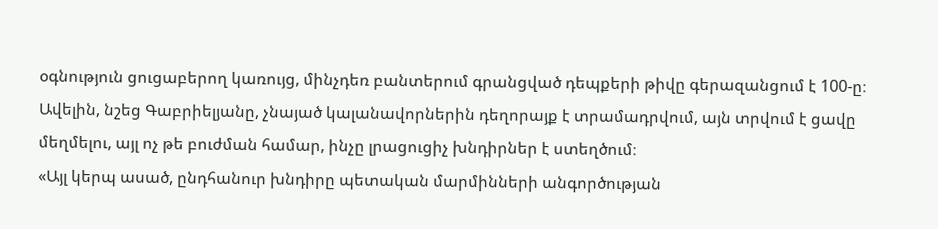օգնություն ցուցաբերող կառույց, մինչդեռ բանտերում գրանցված դեպքերի թիվը գերազանցում է 100-ը։ Ավելին, նշեց Գաբրիելյանը, չնայած կալանավորներին դեղորայք է տրամադրվում, այն տրվում է ցավը մեղմելու, այլ ոչ թե բուժման համար, ինչը լրացուցիչ խնդիրներ է ստեղծում։
«Այլ կերպ ասած, ընդհանուր խնդիրը պետական մարմինների անգործության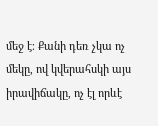մեջ է։ Քանի դեռ չկա ոչ մեկը, ով կվերահսկի այս իրավիճակը, ոչ էլ որևէ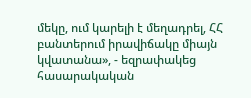մեկը, ում կարելի է մեղադրել, ՀՀ բանտերում իրավիճակը միայն կվատանա», - եզրափակեց հասարակական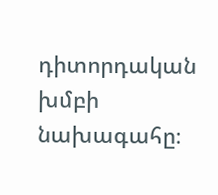դիտորդական խմբի նախագահը։